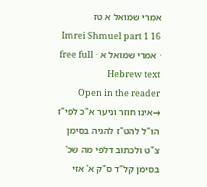אמרי שמואל א טז
Imrei Shmuel part 1 16 · אמרי שמואל א · free full Hebrew text
Open in the reader →אינו חוזר וניער א"כ לפי"ז הו"ל להט"ז להגיה בסימן צ"ט ולכתוב דלפי מה שכ' בסימן קל"ד ס"ק א' אזי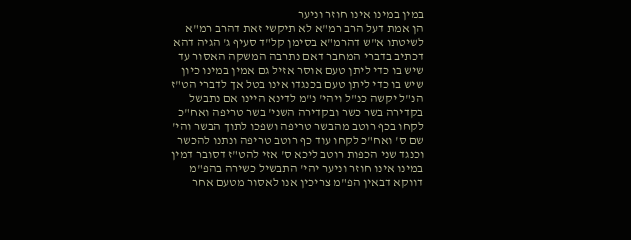במין במינו אינו חוזר וניער
הן אמת דעל הרב רמ"א לא תיקשי זאת דהרב רמ"א לשיטתו א"ש דהרמ"א בסימן קל"ד סעיף ג' הגיה דהא דכתיב בדברי המחבר דאם נתרבה המשקה האסור עד שיש בו כדי ליתן טעם אוסר אזיל גם אמין במינו כיון שיש בו כדי ליתן טעם בכנגדו אינו בטל אך לדברי הט"ז הנ"ל יקשה כנ"ל ויהי' נ"מ לדינא היינו אם נתבשל בקדירה בשר כשר ובקדירה השני' בשר טריפה ואח"כ לקחו בכף רוטב מהבשר טריפה ושפכו לתוך הבשר והי' שם ס' ואח"כ לקחו עוד כף רוטב טריפה ונתנו להכשר וכנגד שני הכפות רוטב ליכא ס' אזי להט"ז דסובר דמין במינו אינו חוזר וניער יהי' התבשיל כשירה בהפ"מ דווקא דבאין הפ"מ צריכין אנו לאסור מטעם אחר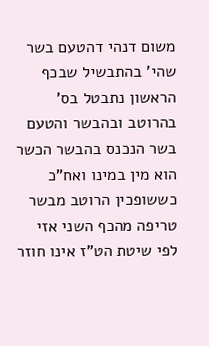משום דנהי דהטעם בשר שהי' בהתבשיל שבכף הראשון נתבטל בס' בהרוטב ובהבשר והטעם בשר הנכנס בהבשר הכשר הוא מין במינו ואח"כ כששופכין הרוטב מבשר טריפה מהכף השני אזי לפי שיטת הט"ז אינו חוזר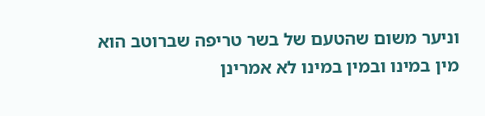וניער משום שהטעם של בשר טריפה שברוטב הוא מין במינו ובמין במינו לא אמרינן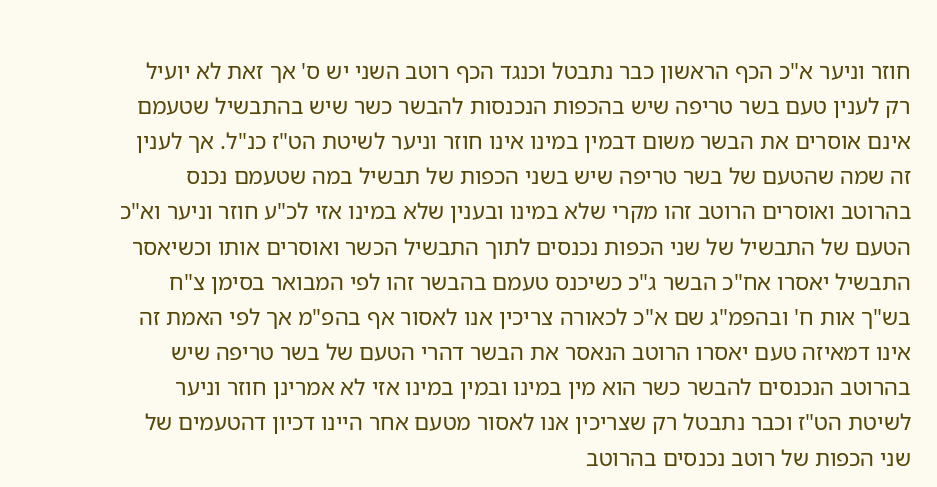חוזר וניער א"כ הכף הראשון כבר נתבטל וכנגד הכף רוטב השני יש ס' אך זאת לא יועיל רק לענין טעם בשר טריפה שיש בהכפות הנכנסות להבשר כשר שיש בהתבשיל שטעמם אינם אוסרים את הבשר משום דבמין במינו אינו חוזר וניער לשיטת הט"ז כנ"ל. אך לענין זה שמה שהטעם של בשר טריפה שיש בשני הכפות של תבשיל במה שטעמם נכנס בהרוטב ואוסרים הרוטב זהו מקרי שלא במינו ובענין שלא במינו אזי לכ"ע חוזר וניער וא"כ הטעם של התבשיל של שני הכפות נכנסים לתוך התבשיל הכשר ואוסרים אותו וכשיאסר התבשיל יאסרו אח"כ הבשר ג"כ כשיכנס טעמם בהבשר זהו לפי המבואר בסימן צ"ח בש"ך אות ח' ובהפמ"ג שם א"כ לכאורה צריכין אנו לאסור אף בהפ"מ אך לפי האמת זה אינו דמאיזה טעם יאסרו הרוטב הנאסר את הבשר דהרי הטעם של בשר טריפה שיש בהרוטב הנכנסים להבשר כשר הוא מין במינו ובמין במינו אזי לא אמרינן חוזר וניער לשיטת הט"ז וכבר נתבטל רק שצריכין אנו לאסור מטעם אחר היינו דכיון דהטעמים של שני הכפות של רוטב נכנסים בהרוטב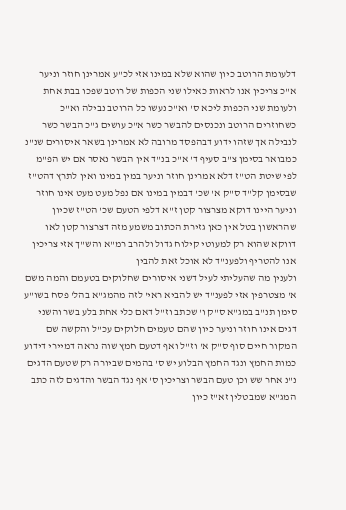דלעומת הרוטב כיון שהוא שלא במינו אזי לכ"ע אמרינן חוזר וניער א"כ צריכין אנו לראות כאילו שני הכפות של רוטב שפכו בבת אחת ולעומת שני הכפות ליכא ס' וא"כ נעשו כל הרוטב נבילה וא"כ כשחוזרים הרוטב ונכנסים להבשר כשר א"כ עושים ג"כ הבשר כשר לנבילה אך שזהו ידוע דבהפסד מרובה לא אמרינן בשאר איסורים שנ"נ כמבואר בסימן צ"ב סעיף ד' א"כ בנ"ד אין הבשר נאסר אם יש הפ"מ לפי שיטת הט"ז דלא אמרינן חוזר וניער במין במינו ואין לתרץ דהט"ז שבסימן קל"ד ס"ק א' שכ' דבמין במינו אם נפל מעט מעט אינו חוזר וניער היינו דוקא מצרצור קטן ז"א דלפי הטעם שכ' הט"ז שכיון שהראשון בטל אין כאן גזירת הכתוב משמע מזה דצרצור קטן לאו דווקא שהוא רק למעוטי קילוח גדול ולהרב רמ"א והש"ך אזי צריכין אנו להטריף ולפענ"ד לא אוכל זאת להבין
ולענין מה שהעליתי לעיל דשני איסורים שחלוקים בטעמם והמה משם א' מצטרפין אזי לפענ"ד יש להביא ראי' לזה מהמג"א בהל' פסח בשו"ע סימן תנ"ב במג"א ס"ק ו' שכתב וז"ל דאם כלי אחת בלע בשר והשני דגים אינו חוזר וניער כיון שהם טעמים חלוקים עכ"ל והקשה שם המקור חיים סוף ס"ק א' וז"ל ואף דטעם חמץ שוה נראה דמיירי דידוע כמות החמץ ונגד החמץ הבלוע יש ס' בהמים שביורה רק שטעם הדגים נ"נ אחר שש וכן טעם הבשר וצריכין ס' אף נגד הבשר והדגים לזה כתב המג"א שמבטלין זא"ז כיון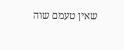שאין טעמם שוה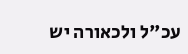עכ"ל ולכאורה יש